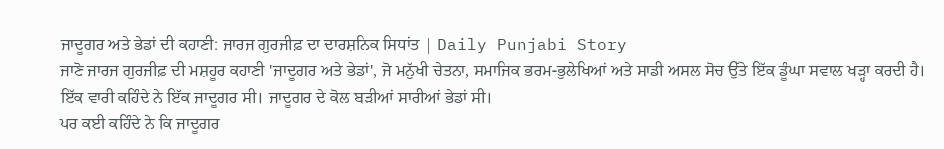ਜਾਦੂਗਰ ਅਤੇ ਭੇਡਾਂ ਦੀ ਕਹਾਣੀ: ਜਾਰਜ ਗੁਰਜੀਫ਼ ਦਾ ਦਾਰਸ਼ਨਿਕ ਸਿਧਾਂਤ | Daily Punjabi Story
ਜਾਣੋ ਜਾਰਜ ਗੁਰਜੀਫ਼ ਦੀ ਮਸ਼ਹੂਰ ਕਹਾਣੀ 'ਜਾਦੂਗਰ ਅਤੇ ਭੇਡਾਂ', ਜੋ ਮਨੁੱਖੀ ਚੇਤਨਾ, ਸਮਾਜਿਕ ਭਰਮ-ਭੁਲੇਖਿਆਂ ਅਤੇ ਸਾਡੀ ਅਸਲ ਸੋਚ ਉੱਤੇ ਇੱਕ ਡੂੰਘਾ ਸਵਾਲ ਖੜ੍ਹਾ ਕਰਦੀ ਹੈ।
ਇੱਕ ਵਾਰੀ ਕਹਿੰਦੇ ਨੇ ਇੱਕ ਜਾਦੂਗਰ ਸੀ। ਜਾਦੂਗਰ ਦੇ ਕੋਲ ਬੜੀਆਂ ਸਾਰੀਆਂ ਭੇਡਾਂ ਸੀ।
ਪਰ ਕਈ ਕਹਿੰਦੇ ਨੇ ਕਿ ਜਾਦੂਗਰ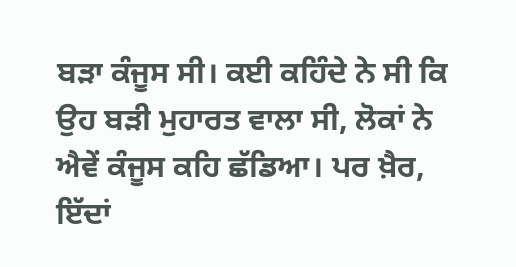ਬੜਾ ਕੰਜੂਸ ਸੀ। ਕਈ ਕਹਿੰਦੇ ਨੇ ਸੀ ਕਿ ਉਹ ਬੜੀ ਮੁਹਾਰਤ ਵਾਲਾ ਸੀ, ਲੋਕਾਂ ਨੇ ਐਵੇਂ ਕੰਜੂਸ ਕਹਿ ਛੱਡਿਆ। ਪਰ ਖ਼ੈਰ, ਇੱਦਾਂ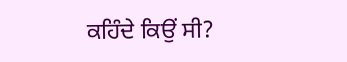ਕਹਿੰਦੇ ਕਿਉਂ ਸੀ?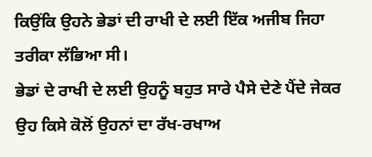ਕਿਉਂਕਿ ਉਹਨੇ ਭੇਡਾਂ ਦੀ ਰਾਖੀ ਦੇ ਲਈ ਇੱਕ ਅਜੀਬ ਜਿਹਾ ਤਰੀਕਾ ਲੱਭਿਆ ਸੀ।
ਭੇਡਾਂ ਦੇ ਰਾਖੀ ਦੇ ਲਈ ਉਹਨੂੰ ਬਹੁਤ ਸਾਰੇ ਪੈਸੇ ਦੇਣੇ ਪੈਂਦੇ ਜੇਕਰ ਉਹ ਕਿਸੇ ਕੋਲੋਂ ਉਹਨਾਂ ਦਾ ਰੱਖ-ਰਖਾਅ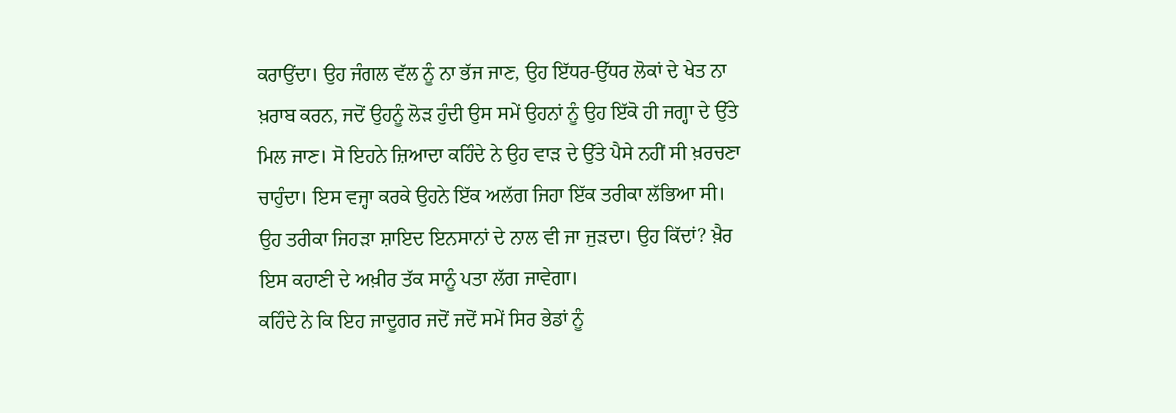ਕਰਾਉਂਦਾ। ਉਹ ਜੰਗਲ ਵੱਲ ਨੂੰ ਨਾ ਭੱਜ ਜਾਣ, ਉਹ ਇੱਧਰ-ਉੱਧਰ ਲੋਕਾਂ ਦੇ ਖੇਤ ਨਾ ਖ਼ਰਾਬ ਕਰਨ, ਜਦੋਂ ਉਹਨੂੰ ਲੋੜ ਹੁੰਦੀ ਉਸ ਸਮੇਂ ਉਹਨਾਂ ਨੂੰ ਉਹ ਇੱਕੋ ਹੀ ਜਗ੍ਹਾ ਦੇ ਉੱਤੇ ਮਿਲ ਜਾਣ। ਸੋ ਇਹਨੇ ਜ਼ਿਆਦਾ ਕਹਿੰਦੇ ਨੇ ਉਹ ਵਾੜ ਦੇ ਉੱਤੇ ਪੈਸੇ ਨਹੀਂ ਸੀ ਖ਼ਰਚਣਾ ਚਾਹੁੰਦਾ। ਇਸ ਵਜ੍ਹਾ ਕਰਕੇ ਉਹਨੇ ਇੱਕ ਅਲੱਗ ਜਿਹਾ ਇੱਕ ਤਰੀਕਾ ਲੱਭਿਆ ਸੀ।
ਉਹ ਤਰੀਕਾ ਜਿਹੜਾ ਸ਼ਾਇਦ ਇਨਸਾਨਾਂ ਦੇ ਨਾਲ ਵੀ ਜਾ ਜੁੜਦਾ। ਉਹ ਕਿੱਦਾਂ? ਖ਼ੈਰ ਇਸ ਕਹਾਣੀ ਦੇ ਅਖ਼ੀਰ ਤੱਕ ਸਾਨੂੰ ਪਤਾ ਲੱਗ ਜਾਵੇਗਾ।
ਕਹਿੰਦੇ ਨੇ ਕਿ ਇਹ ਜਾਦੂਗਰ ਜਦੋਂ ਜਦੋਂ ਸਮੇਂ ਸਿਰ ਭੇਡਾਂ ਨੂੰ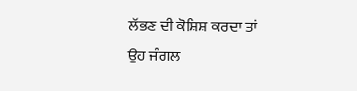ਲੱਭਣ ਦੀ ਕੋਸ਼ਿਸ਼ ਕਰਦਾ ਤਾਂ ਉਹ ਜੰਗਲ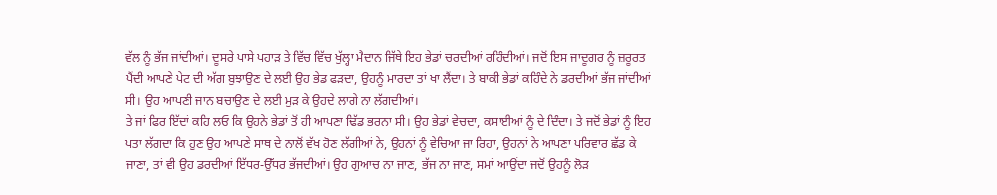ਵੱਲ ਨੂੰ ਭੱਜ ਜਾਂਦੀਆਂ। ਦੂਸਰੇ ਪਾਸੇ ਪਹਾੜ ਤੇ ਵਿੱਚ ਵਿੱਚ ਖੁੱਲ੍ਹਾ ਮੈਦਾਨ ਜਿੱਥੇ ਇਹ ਭੇਡਾਂ ਚਰਦੀਆਂ ਰਹਿੰਦੀਆਂ। ਜਦੋਂ ਇਸ ਜਾਦੂਗਰ ਨੂੰ ਜ਼ਰੂਰਤ ਪੈਂਦੀ ਆਪਣੇ ਪੇਟ ਦੀ ਅੱਗ ਬੁਝਾਉਣ ਦੇ ਲਈ ਉਹ ਭੇਡ ਫੜਦਾ, ਉਹਨੂੰ ਮਾਰਦਾ ਤਾਂ ਖਾ ਲੈਂਦਾ। ਤੇ ਬਾਕੀ ਭੇਡਾਂ ਕਹਿੰਦੇ ਨੇ ਡਰਦੀਆਂ ਭੱਜ ਜਾਂਦੀਆਂ ਸੀ। ਉਹ ਆਪਣੀ ਜਾਨ ਬਚਾਉਣ ਦੇ ਲਈ ਮੁੜ ਕੇ ਉਹਦੇ ਲਾਗੇ ਨਾ ਲੱਗਦੀਆਂ।
ਤੇ ਜਾਂ ਫਿਰ ਇੱਦਾਂ ਕਹਿ ਲਓ ਕਿ ਉਹਨੇ ਭੇਡਾਂ ਤੋਂ ਹੀ ਆਪਣਾ ਢਿੱਡ ਭਰਨਾ ਸੀ। ਉਹ ਭੇਡਾਂ ਵੇਚਦਾ, ਕਸਾਈਆਂ ਨੂੰ ਦੇ ਦਿੰਦਾ। ਤੇ ਜਦੋਂ ਭੇਡਾਂ ਨੂੰ ਇਹ ਪਤਾ ਲੱਗਦਾ ਕਿ ਹੁਣ ਉਹ ਆਪਣੇ ਸਾਥ ਦੇ ਨਾਲੋਂ ਵੱਖ ਹੋਣ ਲੱਗੀਆਂ ਨੇ, ਉਹਨਾਂ ਨੂੰ ਵੇਚਿਆ ਜਾ ਰਿਹਾ, ਉਹਨਾਂ ਨੇ ਆਪਣਾ ਪਰਿਵਾਰ ਛੱਡ ਕੇ ਜਾਣਾ, ਤਾਂ ਵੀ ਉਹ ਡਰਦੀਆਂ ਇੱਧਰ-ਉੱਧਰ ਭੱਜਦੀਆਂ। ਉਹ ਗੁਆਚ ਨਾ ਜਾਣ, ਭੱਜ ਨਾ ਜਾਣ, ਸਮਾਂ ਆਉਂਦਾ ਜਦੋਂ ਉਹਨੂੰ ਲੋੜ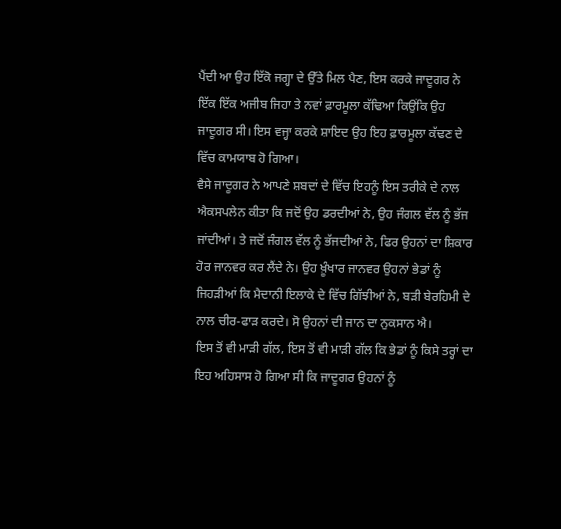ਪੈਂਦੀ ਆ ਉਹ ਇੱਕੋ ਜਗ੍ਹਾ ਦੇ ਉੱਤੇ ਮਿਲ ਪੈਣ, ਇਸ ਕਰਕੇ ਜਾਦੂਗਰ ਨੇ ਇੱਕ ਇੱਕ ਅਜੀਬ ਜਿਹਾ ਤੇ ਨਵਾਂ ਫ਼ਾਰਮੂਲਾ ਕੱਢਿਆ ਕਿਉਂਕਿ ਉਹ ਜਾਦੂਗਰ ਸੀ। ਇਸ ਵਜ੍ਹਾ ਕਰਕੇ ਸ਼ਾਇਦ ਉਹ ਇਹ ਫ਼ਾਰਮੂਲਾ ਕੱਢਣ ਦੇ ਵਿੱਚ ਕਾਮਯਾਬ ਹੋ ਗਿਆ।
ਵੈਸੇ ਜਾਦੂਗਰ ਨੇ ਆਪਣੇ ਸ਼ਬਦਾਂ ਦੇ ਵਿੱਚ ਇਹਨੂੰ ਇਸ ਤਰੀਕੇ ਦੇ ਨਾਲ ਐਕਸਪਲੇਨ ਕੀਤਾ ਕਿ ਜਦੋਂ ਉਹ ਡਰਦੀਆਂ ਨੇ, ਉਹ ਜੰਗਲ ਵੱਲ ਨੂੰ ਭੱਜ ਜਾਂਦੀਆਂ। ਤੇ ਜਦੋਂ ਜੰਗਲ ਵੱਲ ਨੂੰ ਭੱਜਦੀਆਂ ਨੇ, ਫਿਰ ਉਹਨਾਂ ਦਾ ਸ਼ਿਕਾਰ ਹੋਰ ਜਾਨਵਰ ਕਰ ਲੈਂਦੇ ਨੇ। ਉਹ ਖ਼ੂੰਖਾਰ ਜਾਨਵਰ ਉਹਨਾਂ ਭੇਡਾਂ ਨੂੰ ਜਿਹੜੀਆਂ ਕਿ ਮੈਦਾਨੀ ਇਲਾਕੇ ਦੇ ਵਿੱਚ ਗਿੱਝੀਆਂ ਨੇ, ਬੜੀ ਬੇਰਹਿਮੀ ਦੇ ਨਾਲ ਚੀਰ-ਫਾੜ ਕਰਦੇ। ਸੋ ਉਹਨਾਂ ਦੀ ਜਾਨ ਦਾ ਨੁਕਸਾਨ ਐ।
ਇਸ ਤੋਂ ਵੀ ਮਾੜੀ ਗੱਲ, ਇਸ ਤੋਂ ਵੀ ਮਾੜੀ ਗੱਲ ਕਿ ਭੇਡਾਂ ਨੂੰ ਕਿਸੇ ਤਰ੍ਹਾਂ ਦਾ ਇਹ ਅਹਿਸਾਸ ਹੋ ਗਿਆ ਸੀ ਕਿ ਜਾਦੂਗਰ ਉਹਨਾਂ ਨੂੰ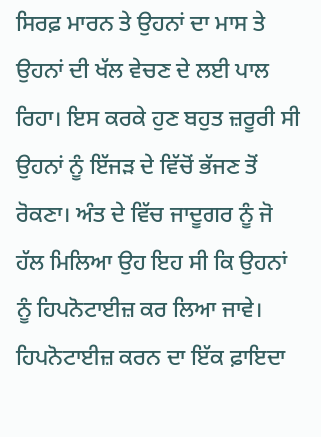ਸਿਰਫ਼ ਮਾਰਨ ਤੇ ਉਹਨਾਂ ਦਾ ਮਾਸ ਤੇ ਉਹਨਾਂ ਦੀ ਖੱਲ ਵੇਚਣ ਦੇ ਲਈ ਪਾਲ ਰਿਹਾ। ਇਸ ਕਰਕੇ ਹੁਣ ਬਹੁਤ ਜ਼ਰੂਰੀ ਸੀ ਉਹਨਾਂ ਨੂੰ ਇੱਜੜ ਦੇ ਵਿੱਚੋਂ ਭੱਜਣ ਤੋਂ ਰੋਕਣਾ। ਅੰਤ ਦੇ ਵਿੱਚ ਜਾਦੂਗਰ ਨੂੰ ਜੋ ਹੱਲ ਮਿਲਿਆ ਉਹ ਇਹ ਸੀ ਕਿ ਉਹਨਾਂ ਨੂੰ ਹਿਪਨੋਟਾਈਜ਼ ਕਰ ਲਿਆ ਜਾਵੇ।
ਹਿਪਨੋਟਾਈਜ਼ ਕਰਨ ਦਾ ਇੱਕ ਫ਼ਾਇਦਾ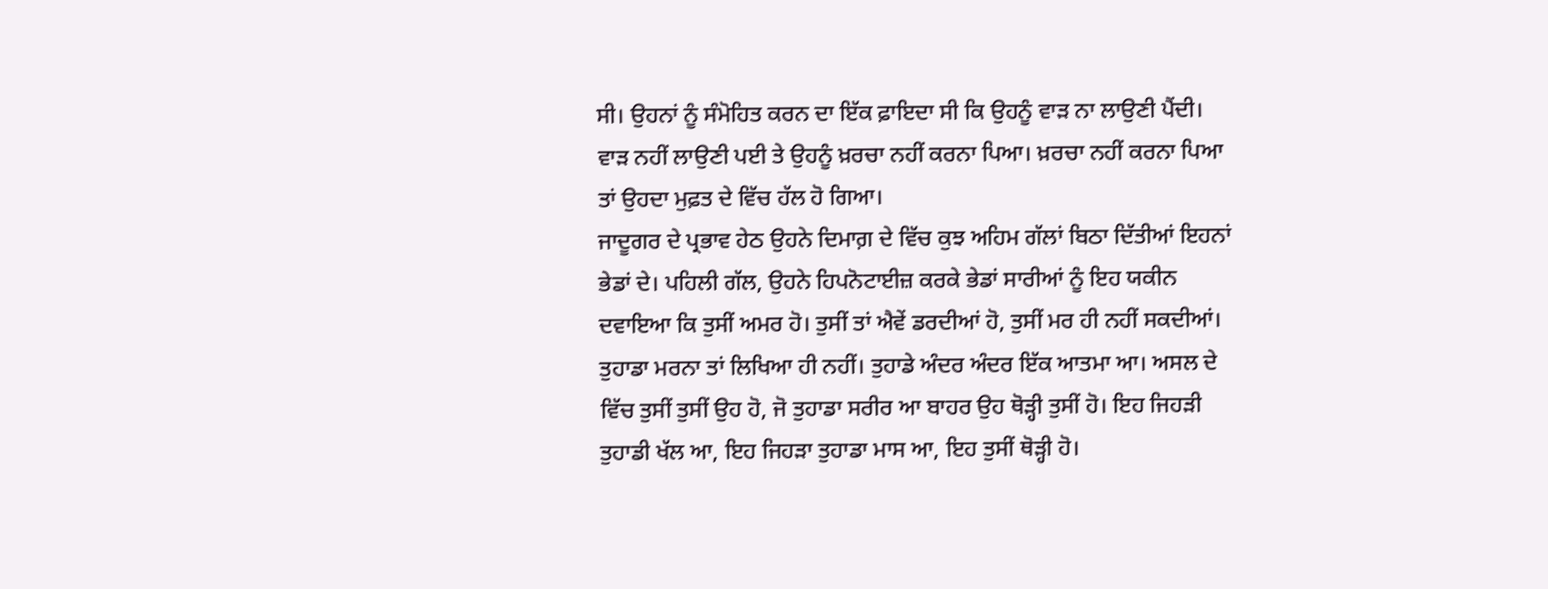ਸੀ। ਉਹਨਾਂ ਨੂੰ ਸੰਮੋਹਿਤ ਕਰਨ ਦਾ ਇੱਕ ਫ਼ਾਇਦਾ ਸੀ ਕਿ ਉਹਨੂੰ ਵਾੜ ਨਾ ਲਾਉਣੀ ਪੈਂਦੀ। ਵਾੜ ਨਹੀਂ ਲਾਉਣੀ ਪਈ ਤੇ ਉਹਨੂੰ ਖ਼ਰਚਾ ਨਹੀਂ ਕਰਨਾ ਪਿਆ। ਖ਼ਰਚਾ ਨਹੀਂ ਕਰਨਾ ਪਿਆ ਤਾਂ ਉਹਦਾ ਮੁਫ਼ਤ ਦੇ ਵਿੱਚ ਹੱਲ ਹੋ ਗਿਆ।
ਜਾਦੂਗਰ ਦੇ ਪ੍ਰਭਾਵ ਹੇਠ ਉਹਨੇ ਦਿਮਾਗ਼ ਦੇ ਵਿੱਚ ਕੁਝ ਅਹਿਮ ਗੱਲਾਂ ਬਿਠਾ ਦਿੱਤੀਆਂ ਇਹਨਾਂ ਭੇਡਾਂ ਦੇ। ਪਹਿਲੀ ਗੱਲ, ਉਹਨੇ ਹਿਪਨੋਟਾਈਜ਼ ਕਰਕੇ ਭੇਡਾਂ ਸਾਰੀਆਂ ਨੂੰ ਇਹ ਯਕੀਨ ਦਵਾਇਆ ਕਿ ਤੁਸੀਂ ਅਮਰ ਹੋ। ਤੁਸੀਂ ਤਾਂ ਐਵੇਂ ਡਰਦੀਆਂ ਹੋ, ਤੁਸੀਂ ਮਰ ਹੀ ਨਹੀਂ ਸਕਦੀਆਂ। ਤੁਹਾਡਾ ਮਰਨਾ ਤਾਂ ਲਿਖਿਆ ਹੀ ਨਹੀਂ। ਤੁਹਾਡੇ ਅੰਦਰ ਅੰਦਰ ਇੱਕ ਆਤਮਾ ਆ। ਅਸਲ ਦੇ ਵਿੱਚ ਤੁਸੀਂ ਤੁਸੀਂ ਉਹ ਹੋ, ਜੋ ਤੁਹਾਡਾ ਸਰੀਰ ਆ ਬਾਹਰ ਉਹ ਥੋੜ੍ਹੀ ਤੁਸੀਂ ਹੋ। ਇਹ ਜਿਹੜੀ ਤੁਹਾਡੀ ਖੱਲ ਆ, ਇਹ ਜਿਹੜਾ ਤੁਹਾਡਾ ਮਾਸ ਆ, ਇਹ ਤੁਸੀਂ ਥੋੜ੍ਹੀ ਹੋ।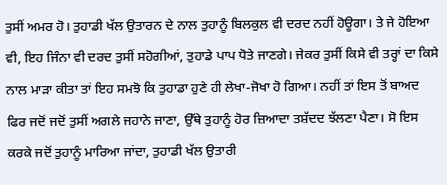ਤੁਸੀਂ ਅਮਰ ਹੋ। ਤੁਹਾਡੀ ਖੱਲ ਉਤਾਰਨ ਦੇ ਨਾਲ ਤੁਹਾਨੂੰ ਬਿਲਕੁਲ ਵੀ ਦਰਦ ਨਹੀਂ ਹੋਊਗਾ। ਤੇ ਜੇ ਹੋਇਆ ਵੀ, ਇਹ ਜਿੰਨਾ ਵੀ ਦਰਦ ਤੁਸੀਂ ਸਹੋਗੀਆਂ, ਤੁਹਾਡੇ ਪਾਪ ਧੋਤੇ ਜਾਣਗੇ। ਜੇਕਰ ਤੁਸੀਂ ਕਿਸੇ ਵੀ ਤਰ੍ਹਾਂ ਦਾ ਕਿਸੇ ਨਾਲ ਮਾੜਾ ਕੀਤਾ ਤਾਂ ਇਹ ਸਮਝੋ ਕਿ ਤੁਹਾਡਾ ਹੁਣੇ ਹੀ ਲੇਖਾ-ਜੋਖਾ ਹੋ ਗਿਆ। ਨਹੀਂ ਤਾਂ ਇਸ ਤੋਂ ਬਾਅਦ ਫਿਰ ਜਦੋਂ ਜਦੋਂ ਤੁਸੀਂ ਅਗਲੇ ਜਹਾਨੇ ਜਾਣਾ, ਉੱਥੇ ਤੁਹਾਨੂੰ ਹੋਰ ਜ਼ਿਆਦਾ ਤਸ਼ੱਦਦ ਝੱਲਣਾ ਪੈਣਾ। ਸੋ ਇਸ ਕਰਕੇ ਜਦੋਂ ਤੁਹਾਨੂੰ ਮਾਰਿਆ ਜਾਂਦਾ, ਤੁਹਾਡੀ ਖੱਲ ਉਤਾਰੀ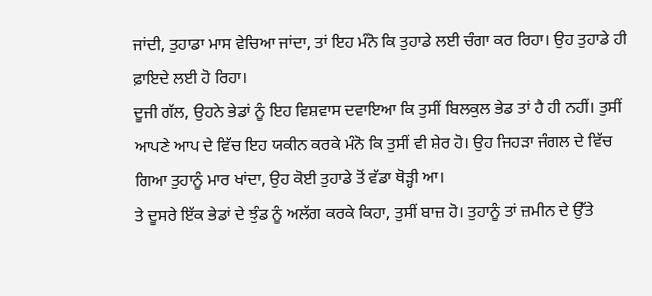ਜਾਂਦੀ, ਤੁਹਾਡਾ ਮਾਸ ਵੇਚਿਆ ਜਾਂਦਾ, ਤਾਂ ਇਹ ਮੰਨੋ ਕਿ ਤੁਹਾਡੇ ਲਈ ਚੰਗਾ ਕਰ ਰਿਹਾ। ਉਹ ਤੁਹਾਡੇ ਹੀ ਫ਼ਾਇਦੇ ਲਈ ਹੋ ਰਿਹਾ।
ਦੂਜੀ ਗੱਲ, ਉਹਨੇ ਭੇਡਾਂ ਨੂੰ ਇਹ ਵਿਸ਼ਵਾਸ ਦਵਾਇਆ ਕਿ ਤੁਸੀਂ ਬਿਲਕੁਲ ਭੇਡ ਤਾਂ ਹੈ ਹੀ ਨਹੀਂ। ਤੁਸੀਂ ਆਪਣੇ ਆਪ ਦੇ ਵਿੱਚ ਇਹ ਯਕੀਨ ਕਰਕੇ ਮੰਨੋ ਕਿ ਤੁਸੀਂ ਵੀ ਸ਼ੇਰ ਹੋ। ਉਹ ਜਿਹੜਾ ਜੰਗਲ ਦੇ ਵਿੱਚ ਗਿਆ ਤੁਹਾਨੂੰ ਮਾਰ ਖਾਂਦਾ, ਉਹ ਕੋਈ ਤੁਹਾਡੇ ਤੋਂ ਵੱਡਾ ਥੋੜ੍ਹੀ ਆ।
ਤੇ ਦੂਸਰੇ ਇੱਕ ਭੇਡਾਂ ਦੇ ਝੁੰਡ ਨੂੰ ਅਲੱਗ ਕਰਕੇ ਕਿਹਾ, ਤੁਸੀਂ ਬਾਜ਼ ਹੋ। ਤੁਹਾਨੂੰ ਤਾਂ ਜ਼ਮੀਨ ਦੇ ਉੱਤੇ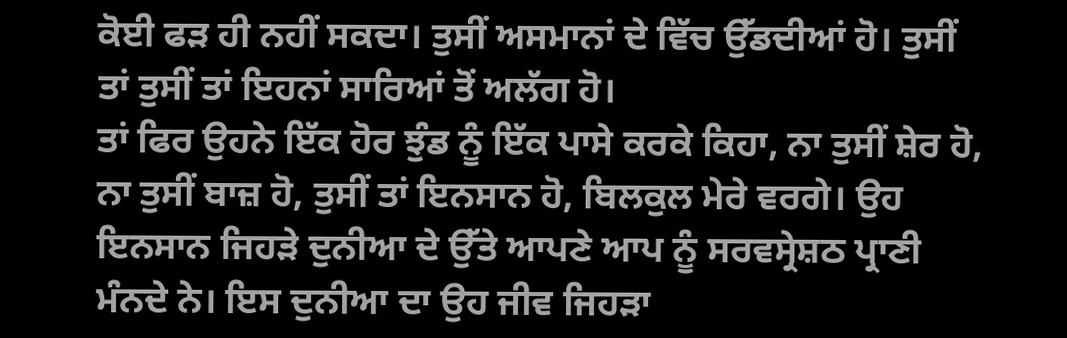ਕੋਈ ਫੜ ਹੀ ਨਹੀਂ ਸਕਦਾ। ਤੁਸੀਂ ਅਸਮਾਨਾਂ ਦੇ ਵਿੱਚ ਉੱਡਦੀਆਂ ਹੋ। ਤੁਸੀਂ ਤਾਂ ਤੁਸੀਂ ਤਾਂ ਇਹਨਾਂ ਸਾਰਿਆਂ ਤੋਂ ਅਲੱਗ ਹੋ।
ਤਾਂ ਫਿਰ ਉਹਨੇ ਇੱਕ ਹੋਰ ਝੁੰਡ ਨੂੰ ਇੱਕ ਪਾਸੇ ਕਰਕੇ ਕਿਹਾ, ਨਾ ਤੁਸੀਂ ਸ਼ੇਰ ਹੋ, ਨਾ ਤੁਸੀਂ ਬਾਜ਼ ਹੋ, ਤੁਸੀਂ ਤਾਂ ਇਨਸਾਨ ਹੋ, ਬਿਲਕੁਲ ਮੇਰੇ ਵਰਗੇ। ਉਹ ਇਨਸਾਨ ਜਿਹੜੇ ਦੁਨੀਆ ਦੇ ਉੱਤੇ ਆਪਣੇ ਆਪ ਨੂੰ ਸਰਵਸ੍ਰੇਸ਼ਠ ਪ੍ਰਾਣੀ ਮੰਨਦੇ ਨੇ। ਇਸ ਦੁਨੀਆ ਦਾ ਉਹ ਜੀਵ ਜਿਹੜਾ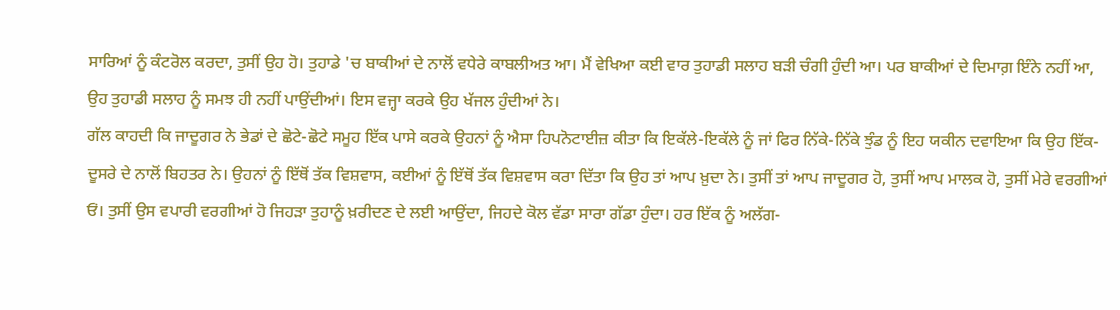ਸਾਰਿਆਂ ਨੂੰ ਕੰਟਰੋਲ ਕਰਦਾ, ਤੁਸੀਂ ਉਹ ਹੋ। ਤੁਹਾਡੇ 'ਚ ਬਾਕੀਆਂ ਦੇ ਨਾਲੋਂ ਵਧੇਰੇ ਕਾਬਲੀਅਤ ਆ। ਮੈਂ ਵੇਖਿਆ ਕਈ ਵਾਰ ਤੁਹਾਡੀ ਸਲਾਹ ਬੜੀ ਚੰਗੀ ਹੁੰਦੀ ਆ। ਪਰ ਬਾਕੀਆਂ ਦੇ ਦਿਮਾਗ਼ ਇੰਨੇ ਨਹੀਂ ਆ, ਉਹ ਤੁਹਾਡੀ ਸਲਾਹ ਨੂੰ ਸਮਝ ਹੀ ਨਹੀਂ ਪਾਉਂਦੀਆਂ। ਇਸ ਵਜ੍ਹਾ ਕਰਕੇ ਉਹ ਖੱਜਲ ਹੁੰਦੀਆਂ ਨੇ।
ਗੱਲ ਕਾਹਦੀ ਕਿ ਜਾਦੂਗਰ ਨੇ ਭੇਡਾਂ ਦੇ ਛੋਟੇ-ਛੋਟੇ ਸਮੂਹ ਇੱਕ ਪਾਸੇ ਕਰਕੇ ਉਹਨਾਂ ਨੂੰ ਐਸਾ ਹਿਪਨੋਟਾਈਜ਼ ਕੀਤਾ ਕਿ ਇਕੱਲੇ-ਇਕੱਲੇ ਨੂੰ ਜਾਂ ਫਿਰ ਨਿੱਕੇ-ਨਿੱਕੇ ਝੁੰਡ ਨੂੰ ਇਹ ਯਕੀਨ ਦਵਾਇਆ ਕਿ ਉਹ ਇੱਕ-ਦੂਸਰੇ ਦੇ ਨਾਲੋਂ ਬਿਹਤਰ ਨੇ। ਉਹਨਾਂ ਨੂੰ ਇੱਥੋਂ ਤੱਕ ਵਿਸ਼ਵਾਸ, ਕਈਆਂ ਨੂੰ ਇੱਥੋਂ ਤੱਕ ਵਿਸ਼ਵਾਸ ਕਰਾ ਦਿੱਤਾ ਕਿ ਉਹ ਤਾਂ ਆਪ ਖ਼ੁਦਾ ਨੇ। ਤੁਸੀਂ ਤਾਂ ਆਪ ਜਾਦੂਗਰ ਹੋ, ਤੁਸੀਂ ਆਪ ਮਾਲਕ ਹੋ, ਤੁਸੀਂ ਮੇਰੇ ਵਰਗੀਆਂ ਓਂ। ਤੁਸੀਂ ਉਸ ਵਪਾਰੀ ਵਰਗੀਆਂ ਹੋ ਜਿਹੜਾ ਤੁਹਾਨੂੰ ਖ਼ਰੀਦਣ ਦੇ ਲਈ ਆਉਂਦਾ, ਜਿਹਦੇ ਕੋਲ ਵੱਡਾ ਸਾਰਾ ਗੱਡਾ ਹੁੰਦਾ। ਹਰ ਇੱਕ ਨੂੰ ਅਲੱਗ-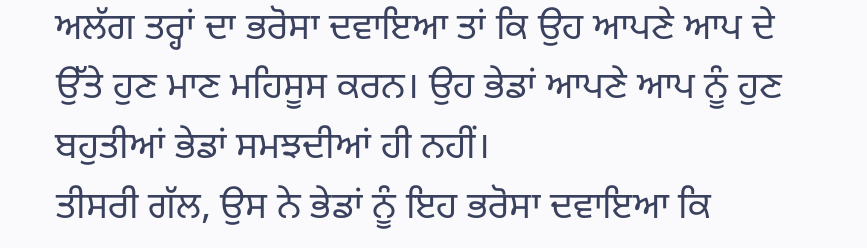ਅਲੱਗ ਤਰ੍ਹਾਂ ਦਾ ਭਰੋਸਾ ਦਵਾਇਆ ਤਾਂ ਕਿ ਉਹ ਆਪਣੇ ਆਪ ਦੇ ਉੱਤੇ ਹੁਣ ਮਾਣ ਮਹਿਸੂਸ ਕਰਨ। ਉਹ ਭੇਡਾਂ ਆਪਣੇ ਆਪ ਨੂੰ ਹੁਣ ਬਹੁਤੀਆਂ ਭੇਡਾਂ ਸਮਝਦੀਆਂ ਹੀ ਨਹੀਂ।
ਤੀਸਰੀ ਗੱਲ, ਉਸ ਨੇ ਭੇਡਾਂ ਨੂੰ ਇਹ ਭਰੋਸਾ ਦਵਾਇਆ ਕਿ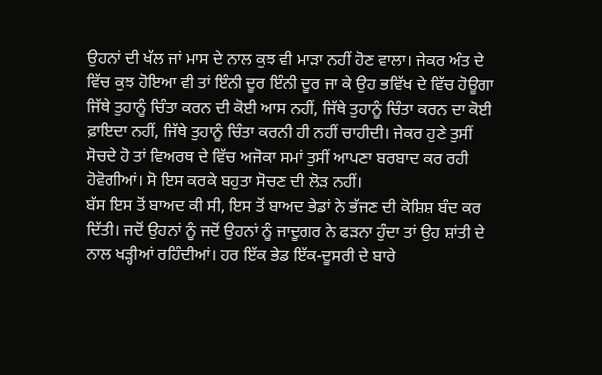ਉਹਨਾਂ ਦੀ ਖੱਲ ਜਾਂ ਮਾਸ ਦੇ ਨਾਲ ਕੁਝ ਵੀ ਮਾੜਾ ਨਹੀਂ ਹੋਣ ਵਾਲਾ। ਜੇਕਰ ਅੰਤ ਦੇ ਵਿੱਚ ਕੁਝ ਹੋਇਆ ਵੀ ਤਾਂ ਇੰਨੀ ਦੂਰ ਇੰਨੀ ਦੂਰ ਜਾ ਕੇ ਉਹ ਭਵਿੱਖ ਦੇ ਵਿੱਚ ਹੋਊਗਾ ਜਿੱਥੇ ਤੁਹਾਨੂੰ ਚਿੰਤਾ ਕਰਨ ਦੀ ਕੋਈ ਆਸ ਨਹੀਂ, ਜਿੱਥੇ ਤੁਹਾਨੂੰ ਚਿੰਤਾ ਕਰਨ ਦਾ ਕੋਈ ਫ਼ਾਇਦਾ ਨਹੀਂ, ਜਿੱਥੇ ਤੁਹਾਨੂੰ ਚਿੰਤਾ ਕਰਨੀ ਹੀ ਨਹੀਂ ਚਾਹੀਦੀ। ਜੇਕਰ ਹੁਣੇ ਤੁਸੀਂ ਸੋਚਦੇ ਹੋ ਤਾਂ ਵਿਅਰਥ ਦੇ ਵਿੱਚ ਅਜੋਕਾ ਸਮਾਂ ਤੁਸੀਂ ਆਪਣਾ ਬਰਬਾਦ ਕਰ ਰਹੀ ਹੋਵੋਗੀਆਂ। ਸੋ ਇਸ ਕਰਕੇ ਬਹੁਤਾ ਸੋਚਣ ਦੀ ਲੋੜ ਨਹੀਂ।
ਬੱਸ ਇਸ ਤੋਂ ਬਾਅਦ ਕੀ ਸੀ, ਇਸ ਤੋਂ ਬਾਅਦ ਭੇਡਾਂ ਨੇ ਭੱਜਣ ਦੀ ਕੋਸ਼ਿਸ਼ ਬੰਦ ਕਰ ਦਿੱਤੀ। ਜਦੋਂ ਉਹਨਾਂ ਨੂੰ ਜਦੋਂ ਉਹਨਾਂ ਨੂੰ ਜਾਦੂਗਰ ਨੇ ਫੜਨਾ ਹੁੰਦਾ ਤਾਂ ਉਹ ਸ਼ਾਂਤੀ ਦੇ ਨਾਲ ਖੜ੍ਹੀਆਂ ਰਹਿੰਦੀਆਂ। ਹਰ ਇੱਕ ਭੇਡ ਇੱਕ-ਦੂਸਰੀ ਦੇ ਬਾਰੇ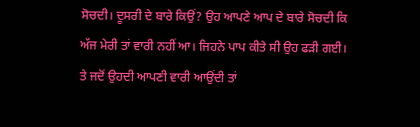ਸੋਚਦੀ। ਦੂਸਰੀ ਦੇ ਬਾਰੇ ਕਿਉਂ? ਉਹ ਆਪਣੇ ਆਪ ਦੇ ਬਾਰੇ ਸੋਚਦੀ ਕਿ ਅੱਜ ਮੇਰੀ ਤਾਂ ਵਾਰੀ ਨਹੀਂ ਆ। ਜਿਹਨੇ ਪਾਪ ਕੀਤੇ ਸੀ ਉਹ ਫੜੀ ਗਈ। ਤੇ ਜਦੋਂ ਉਹਦੀ ਆਪਣੀ ਵਾਰੀ ਆਉਂਦੀ ਤਾਂ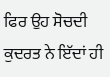ਫਿਰ ਉਹ ਸੋਚਦੀ ਕੁਦਰਤ ਨੇ ਇੱਦਾਂ ਹੀ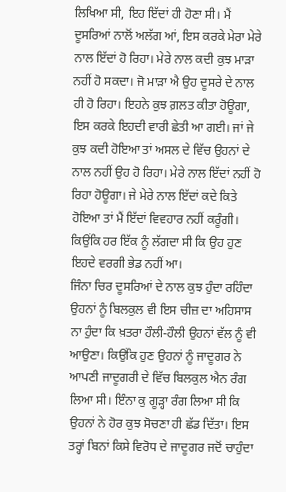ਲਿਖਿਆ ਸੀ, ਇਹ ਇੱਦਾਂ ਹੀ ਹੋਣਾ ਸੀ। ਮੈਂ ਦੂਸਰਿਆਂ ਨਾਲੋਂ ਅਲੱਗ ਆਂ, ਇਸ ਕਰਕੇ ਮੇਰਾ ਮੇਰੇ ਨਾਲ ਇੱਦਾਂ ਹੋ ਰਿਹਾ। ਮੇਰੇ ਨਾਲ ਕਦੀ ਕੁਝ ਮਾੜਾ ਨਹੀਂ ਹੋ ਸਕਦਾ। ਜੋ ਮਾੜਾ ਐ ਉਹ ਦੂਸਰੇ ਦੇ ਨਾਲ ਹੀ ਹੋ ਰਿਹਾ। ਇਹਨੇ ਕੁਝ ਗ਼ਲਤ ਕੀਤਾ ਹੋਊਗਾ, ਇਸ ਕਰਕੇ ਇਹਦੀ ਵਾਰੀ ਛੇਤੀ ਆ ਗਈ। ਜਾਂ ਜੇ ਕੁਝ ਕਦੀ ਹੋਇਆ ਤਾਂ ਅਸਲ ਦੇ ਵਿੱਚ ਉਹਨਾਂ ਦੇ ਨਾਲ ਨਹੀਂ ਉਹ ਹੋ ਰਿਹਾ। ਮੇਰੇ ਨਾਲ ਇੱਦਾਂ ਨਹੀਂ ਹੋ ਰਿਹਾ ਹੋਊਗਾ। ਜੇ ਮੇਰੇ ਨਾਲ ਇੱਦਾਂ ਕਦੇ ਕਿਤੇ ਹੋਇਆ ਤਾਂ ਮੈਂ ਇੱਦਾਂ ਵਿਵਹਾਰ ਨਹੀਂ ਕਰੂੰਗੀ। ਕਿਉਂਕਿ ਹਰ ਇੱਕ ਨੂੰ ਲੱਗਦਾ ਸੀ ਕਿ ਉਹ ਹੁਣ ਇਹਦੇ ਵਰਗੀ ਭੇਡ ਨਹੀਂ ਆ।
ਜਿੰਨਾ ਚਿਰ ਦੂਸਰਿਆਂ ਦੇ ਨਾਲ ਕੁਝ ਹੁੰਦਾ ਰਹਿੰਦਾ ਉਹਨਾਂ ਨੂੰ ਬਿਲਕੁਲ ਵੀ ਇਸ ਚੀਜ਼ ਦਾ ਅਹਿਸਾਸ ਨਾ ਹੁੰਦਾ ਕਿ ਖ਼ਤਰਾ ਹੌਲੀ-ਹੌਲੀ ਉਹਨਾਂ ਵੱਲ ਨੂੰ ਵੀ ਆਉਣਾ। ਕਿਉਂਕਿ ਹੁਣ ਉਹਨਾਂ ਨੂੰ ਜਾਦੂਗਰ ਨੇ ਆਪਣੀ ਜਾਦੂਗਰੀ ਦੇ ਵਿੱਚ ਬਿਲਕੁਲ ਐਨ ਰੰਗ ਲਿਆ ਸੀ। ਇੰਨਾ ਕੁ ਗੂੜ੍ਹਾ ਰੰਗ ਲਿਆ ਸੀ ਕਿ ਉਹਨਾਂ ਨੇ ਹੋਰ ਕੁਝ ਸੋਚਣਾ ਹੀ ਛੱਡ ਦਿੱਤਾ। ਇਸ ਤਰ੍ਹਾਂ ਬਿਨਾਂ ਕਿਸੇ ਵਿਰੋਧ ਦੇ ਜਾਦੂਗਰ ਜਦੋਂ ਚਾਹੁੰਦਾ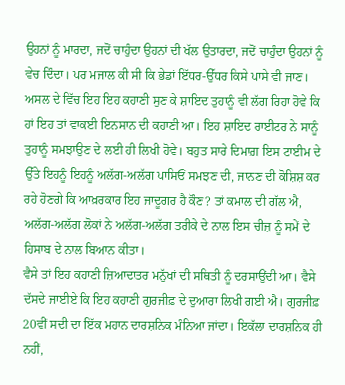ਉਹਨਾਂ ਨੂੰ ਮਾਰਦਾ, ਜਦੋਂ ਚਾਹੁੰਦਾ ਉਹਨਾਂ ਦੀ ਖੱਲ ਉਤਾਰਦਾ, ਜਦੋਂ ਚਾਹੁੰਦਾ ਉਹਨਾਂ ਨੂੰ ਵੇਚ ਦਿੰਦਾ। ਪਰ ਮਜਾਲ ਕੀ ਸੀ ਕਿ ਭੇਡਾਂ ਇੱਧਰ-ਉੱਧਰ ਕਿਸੇ ਪਾਸੇ ਵੀ ਜਾਣ।
ਅਸਲ ਦੇ ਵਿੱਚ ਇਹ ਇਹ ਕਹਾਣੀ ਸੁਣ ਕੇ ਸ਼ਾਇਦ ਤੁਹਾਨੂੰ ਵੀ ਲੱਗ ਰਿਹਾ ਹੋਵੇ ਕਿ ਹਾਂ ਇਹ ਤਾਂ ਵਾਕਈ ਇਨਸਾਨ ਦੀ ਕਹਾਣੀ ਆ। ਇਹ ਸ਼ਾਇਦ ਰਾਈਟਰ ਨੇ ਸਾਨੂੰ ਤੁਹਾਨੂੰ ਸਮਝਾਉਣ ਦੇ ਲਈ ਹੀ ਲਿਖੀ ਹੋਵੇ। ਬਹੁਤ ਸਾਰੇ ਦਿਮਾਗ਼ ਇਸ ਟਾਈਮ ਦੇ ਉੱਤੇ ਇਹਨੂੰ ਇਹਨੂੰ ਅਲੱਗ-ਅਲੱਗ ਪਾਸਿਓਂ ਸਮਝਣ ਦੀ, ਜਾਨਣ ਦੀ ਕੋਸ਼ਿਸ਼ ਕਰ ਰਹੇ ਹੋਣਗੇ ਕਿ ਆਖ਼ਰਕਾਰ ਇਹ ਜਾਦੂਗਰ ਹੈ ਕੌਣ? ਤਾਂ ਕਮਾਲ ਦੀ ਗੱਲ ਐ, ਅਲੱਗ-ਅਲੱਗ ਲੋਕਾਂ ਨੇ ਅਲੱਗ-ਅਲੱਗ ਤਰੀਕੇ ਦੇ ਨਾਲ ਇਸ ਚੀਜ਼ ਨੂੰ ਸਮੇਂ ਦੇ ਹਿਸਾਬ ਦੇ ਨਾਲ ਬਿਆਨ ਕੀਤਾ।
ਵੈਸੇ ਤਾਂ ਇਹ ਕਹਾਣੀ ਜ਼ਿਆਦਾਤਰ ਮਨੁੱਖਾਂ ਦੀ ਸਥਿਤੀ ਨੂੰ ਦਰਸਾਉਂਦੀ ਆ। ਵੈਸੇ ਦੱਸਦੇ ਜਾਈਏ ਕਿ ਇਹ ਕਹਾਣੀ ਗੁਰਜੀਫ਼ ਦੇ ਦੁਆਰਾ ਲਿਖੀ ਗਈ ਐ। ਗੁਰਜੀਫ਼ 20ਵੀਂ ਸਦੀ ਦਾ ਇੱਕ ਮਹਾਨ ਦਾਰਸ਼ਨਿਕ ਮੰਨਿਆ ਜਾਂਦਾ। ਇਕੱਲਾ ਦਾਰਸ਼ਨਿਕ ਹੀ ਨਹੀਂ,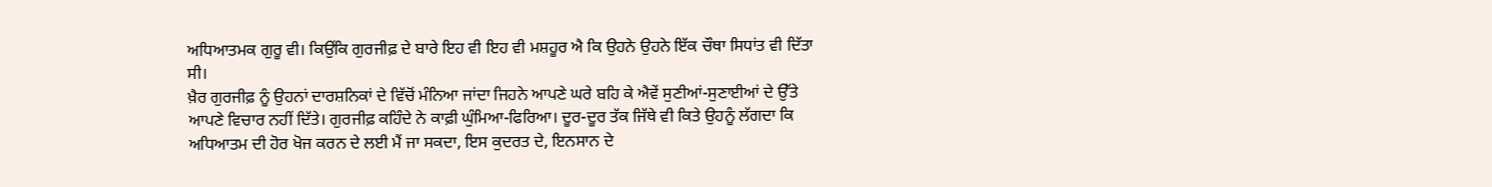ਅਧਿਆਤਮਕ ਗੁਰੂ ਵੀ। ਕਿਉਂਕਿ ਗੁਰਜੀਫ਼ ਦੇ ਬਾਰੇ ਇਹ ਵੀ ਇਹ ਵੀ ਮਸ਼ਹੂਰ ਐ ਕਿ ਉਹਨੇ ਉਹਨੇ ਇੱਕ ਚੌਥਾ ਸਿਧਾਂਤ ਵੀ ਦਿੱਤਾ ਸੀ।
ਖ਼ੈਰ ਗੁਰਜੀਫ਼ ਨੂੰ ਉਹਨਾਂ ਦਾਰਸ਼ਨਿਕਾਂ ਦੇ ਵਿੱਚੋਂ ਮੰਨਿਆ ਜਾਂਦਾ ਜਿਹਨੇ ਆਪਣੇ ਘਰੇ ਬਹਿ ਕੇ ਐਵੇਂ ਸੁਣੀਆਂ-ਸੁਣਾਈਆਂ ਦੇ ਉੱਤੇ ਆਪਣੇ ਵਿਚਾਰ ਨਹੀਂ ਦਿੱਤੇ। ਗੁਰਜੀਫ਼ ਕਹਿੰਦੇ ਨੇ ਕਾਫ਼ੀ ਘੁੰਮਿਆ-ਫਿਰਿਆ। ਦੂਰ-ਦੂਰ ਤੱਕ ਜਿੱਥੇ ਵੀ ਕਿਤੇ ਉਹਨੂੰ ਲੱਗਦਾ ਕਿ ਅਧਿਆਤਮ ਦੀ ਹੋਰ ਖੋਜ ਕਰਨ ਦੇ ਲਈ ਮੈਂ ਜਾ ਸਕਦਾ, ਇਸ ਕੁਦਰਤ ਦੇ, ਇਨਸਾਨ ਦੇ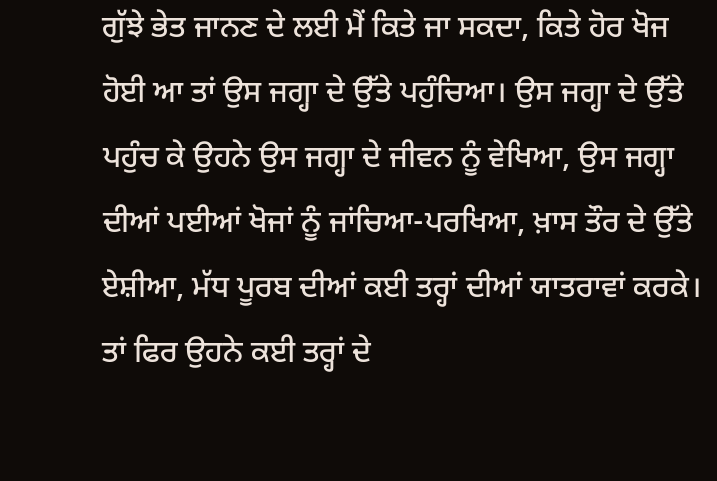ਗੁੱਝੇ ਭੇਤ ਜਾਨਣ ਦੇ ਲਈ ਮੈਂ ਕਿਤੇ ਜਾ ਸਕਦਾ, ਕਿਤੇ ਹੋਰ ਖੋਜ ਹੋਈ ਆ ਤਾਂ ਉਸ ਜਗ੍ਹਾ ਦੇ ਉੱਤੇ ਪਹੁੰਚਿਆ। ਉਸ ਜਗ੍ਹਾ ਦੇ ਉੱਤੇ ਪਹੁੰਚ ਕੇ ਉਹਨੇ ਉਸ ਜਗ੍ਹਾ ਦੇ ਜੀਵਨ ਨੂੰ ਵੇਖਿਆ, ਉਸ ਜਗ੍ਹਾ ਦੀਆਂ ਪਈਆਂ ਖੋਜਾਂ ਨੂੰ ਜਾਂਚਿਆ-ਪਰਖਿਆ, ਖ਼ਾਸ ਤੌਰ ਦੇ ਉੱਤੇ ਏਸ਼ੀਆ, ਮੱਧ ਪੂਰਬ ਦੀਆਂ ਕਈ ਤਰ੍ਹਾਂ ਦੀਆਂ ਯਾਤਰਾਵਾਂ ਕਰਕੇ। ਤਾਂ ਫਿਰ ਉਹਨੇ ਕਈ ਤਰ੍ਹਾਂ ਦੇ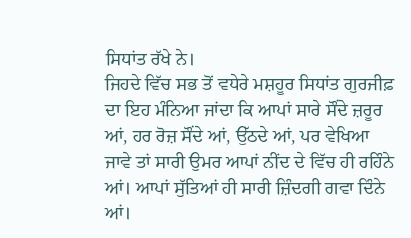ਸਿਧਾਂਤ ਰੱਖੇ ਨੇ।
ਜਿਹਦੇ ਵਿੱਚ ਸਭ ਤੋਂ ਵਧੇਰੇ ਮਸ਼ਹੂਰ ਸਿਧਾਂਤ ਗੁਰਜੀਫ਼ ਦਾ ਇਹ ਮੰਨਿਆ ਜਾਂਦਾ ਕਿ ਆਪਾਂ ਸਾਰੇ ਸੌਂਦੇ ਜ਼ਰੂਰ ਆਂ, ਹਰ ਰੋਜ਼ ਸੌਂਦੇ ਆਂ, ਉੱਠਦੇ ਆਂ, ਪਰ ਵੇਖਿਆ ਜਾਵੇ ਤਾਂ ਸਾਰੀ ਉਮਰ ਆਪਾਂ ਨੀਂਦ ਦੇ ਵਿੱਚ ਹੀ ਰਹਿੰਨੇ ਆਂ। ਆਪਾਂ ਸੁੱਤਿਆਂ ਹੀ ਸਾਰੀ ਜ਼ਿੰਦਗੀ ਗਵਾ ਦਿੰਨੇ ਆਂ।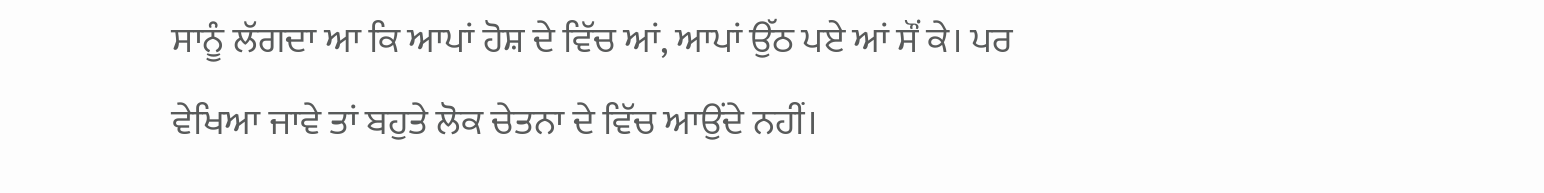ਸਾਨੂੰ ਲੱਗਦਾ ਆ ਕਿ ਆਪਾਂ ਹੋਸ਼ ਦੇ ਵਿੱਚ ਆਂ, ਆਪਾਂ ਉੱਠ ਪਏ ਆਂ ਸੌਂ ਕੇ। ਪਰ ਵੇਖਿਆ ਜਾਵੇ ਤਾਂ ਬਹੁਤੇ ਲੋਕ ਚੇਤਨਾ ਦੇ ਵਿੱਚ ਆਉਂਦੇ ਨਹੀਂ।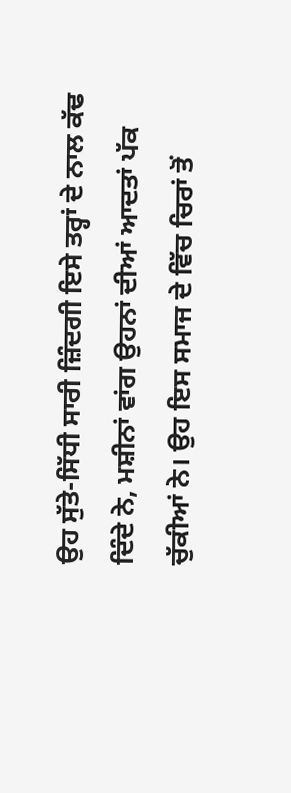ਉਹ ਸੁੱਤੇ-ਸਿੱਧੀ ਸਾਰੀ ਜ਼ਿੰਦਗੀ ਇਸੇ ਤਰ੍ਹਾਂ ਦੇ ਨਾਲ ਕੱਢ ਦਿੰਦੇ ਨੇ, ਮਸ਼ੀਨਾਂ ਵਾਂਗ ਉਹਨਾਂ ਦੀਆਂ ਆਦਤਾਂ ਪੱਕ ਚੁੱਕੀਆਂ ਨੇ। ਉਹ ਇਸ ਸਮਾਜ ਦੇ ਵਿੱਚ ਚਿਰਾਂ ਤੋਂ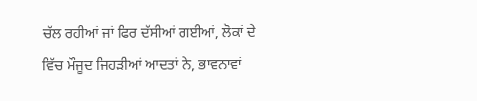ਚੱਲ ਰਹੀਆਂ ਜਾਂ ਫਿਰ ਦੱਸੀਆਂ ਗਈਆਂ, ਲੋਕਾਂ ਦੇ ਵਿੱਚ ਮੌਜੂਦ ਜਿਹੜੀਆਂ ਆਦਤਾਂ ਨੇ, ਭਾਵਨਾਵਾਂ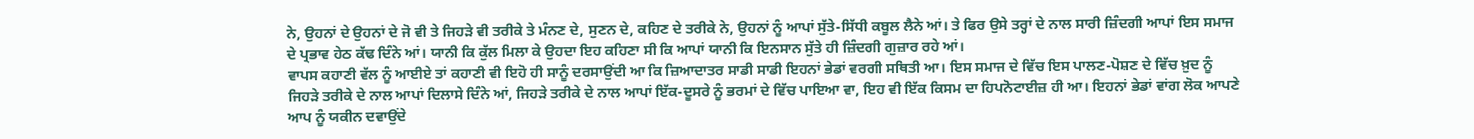ਨੇ, ਉਹਨਾਂ ਦੇ ਉਹਨਾਂ ਦੇ ਜੋ ਵੀ ਤੇ ਜਿਹੜੇ ਵੀ ਤਰੀਕੇ ਤੇ ਮੰਨਣ ਦੇ, ਸੁਣਨ ਦੇ, ਕਹਿਣ ਦੇ ਤਰੀਕੇ ਨੇ, ਉਹਨਾਂ ਨੂੰ ਆਪਾਂ ਸੁੱਤੇ-ਸਿੱਧੀ ਕਬੂਲ ਲੈਨੇ ਆਂ। ਤੇ ਫਿਰ ਉਸੇ ਤਰ੍ਹਾਂ ਦੇ ਨਾਲ ਸਾਰੀ ਜ਼ਿੰਦਗੀ ਆਪਾਂ ਇਸ ਸਮਾਜ ਦੇ ਪ੍ਰਭਾਵ ਹੇਠ ਕੱਢ ਦਿੰਨੇ ਆਂ। ਯਾਨੀ ਕਿ ਕੁੱਲ ਮਿਲਾ ਕੇ ਉਹਦਾ ਇਹ ਕਹਿਣਾ ਸੀ ਕਿ ਆਪਾਂ ਯਾਨੀ ਕਿ ਇਨਸਾਨ ਸੁੱਤੇ ਹੀ ਜ਼ਿੰਦਗੀ ਗੁਜ਼ਾਰ ਰਹੇ ਆਂ।
ਵਾਪਸ ਕਹਾਣੀ ਵੱਲ ਨੂੰ ਆਈਏ ਤਾਂ ਕਹਾਣੀ ਵੀ ਇਹੋ ਹੀ ਸਾਨੂੰ ਦਰਸਾਉਂਦੀ ਆ ਕਿ ਜ਼ਿਆਦਾਤਰ ਸਾਡੀ ਸਾਡੀ ਇਹਨਾਂ ਭੇਡਾਂ ਵਰਗੀ ਸਥਿਤੀ ਆ। ਇਸ ਸਮਾਜ ਦੇ ਵਿੱਚ ਇਸ ਪਾਲਣ-ਪੋਸ਼ਣ ਦੇ ਵਿੱਚ ਖ਼ੁਦ ਨੂੰ ਜਿਹੜੇ ਤਰੀਕੇ ਦੇ ਨਾਲ ਆਪਾਂ ਦਿਲਾਸੇ ਦਿੰਨੇ ਆਂ, ਜਿਹੜੇ ਤਰੀਕੇ ਦੇ ਨਾਲ ਆਪਾਂ ਇੱਕ-ਦੂਸਰੇ ਨੂੰ ਭਰਮਾਂ ਦੇ ਵਿੱਚ ਪਾਇਆ ਵਾ, ਇਹ ਵੀ ਇੱਕ ਕਿਸਮ ਦਾ ਹਿਪਨੋਟਾਈਜ਼ ਹੀ ਆ। ਇਹਨਾਂ ਭੇਡਾਂ ਵਾਂਗ ਲੋਕ ਆਪਣੇ ਆਪ ਨੂੰ ਯਕੀਨ ਦਵਾਉਂਦੇ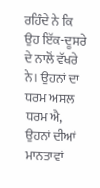ਰਹਿੰਦੇ ਨੇ ਕਿ ਉਹ ਇੱਕ-ਦੂਸਰੇ ਦੇ ਨਾਲੋਂ ਵੱਖਰੇ ਨੇ। ਉਹਨਾਂ ਦਾ ਧਰਮ ਅਸਲ ਧਰਮ ਐ, ਉਹਨਾਂ ਦੀਆਂ ਮਾਨਤਾਵਾਂ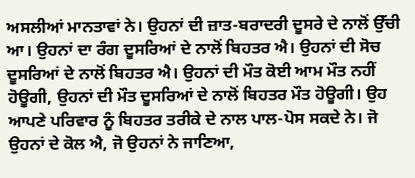ਅਸਲੀਆਂ ਮਾਨਤਾਵਾਂ ਨੇ। ਉਹਨਾਂ ਦੀ ਜ਼ਾਤ-ਬਰਾਦਰੀ ਦੂਸਰੇ ਦੇ ਨਾਲੋਂ ਉੱਚੀ ਆ। ਉਹਨਾਂ ਦਾ ਰੰਗ ਦੂਸਰਿਆਂ ਦੇ ਨਾਲੋਂ ਬਿਹਤਰ ਐ। ਉਹਨਾਂ ਦੀ ਸੋਚ ਦੂਸਰਿਆਂ ਦੇ ਨਾਲੋਂ ਬਿਹਤਰ ਐ। ਉਹਨਾਂ ਦੀ ਮੌਤ ਕੋਈ ਆਮ ਮੌਤ ਨਹੀਂ ਹੋਊਗੀ, ਉਹਨਾਂ ਦੀ ਮੌਤ ਦੂਸਰਿਆਂ ਦੇ ਨਾਲੋਂ ਬਿਹਤਰ ਮੌਤ ਹੋਊਗੀ। ਉਹ ਆਪਣੇ ਪਰਿਵਾਰ ਨੂੰ ਬਿਹਤਰ ਤਰੀਕੇ ਦੇ ਨਾਲ ਪਾਲ-ਪੋਸ ਸਕਦੇ ਨੇ। ਜੋ ਉਹਨਾਂ ਦੇ ਕੋਲ ਐ, ਜੋ ਉਹਨਾਂ ਨੇ ਜਾਣਿਆ,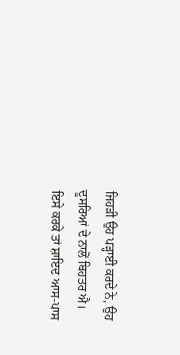ਜਿਹੜੀ ਉਹ ਪੜ੍ਹਾਈ ਕਰਦੇ ਨੇ, ਉਹ ਦੂਸਰਿਆਂ ਦੇ ਨਾਲੋਂ ਬਿਹਤਰ ਐ।
ਇਸੇ ਕਰਕੇ ਤਾਂ ਸ਼ਾਇਦ ਆਸ-ਪਾਸ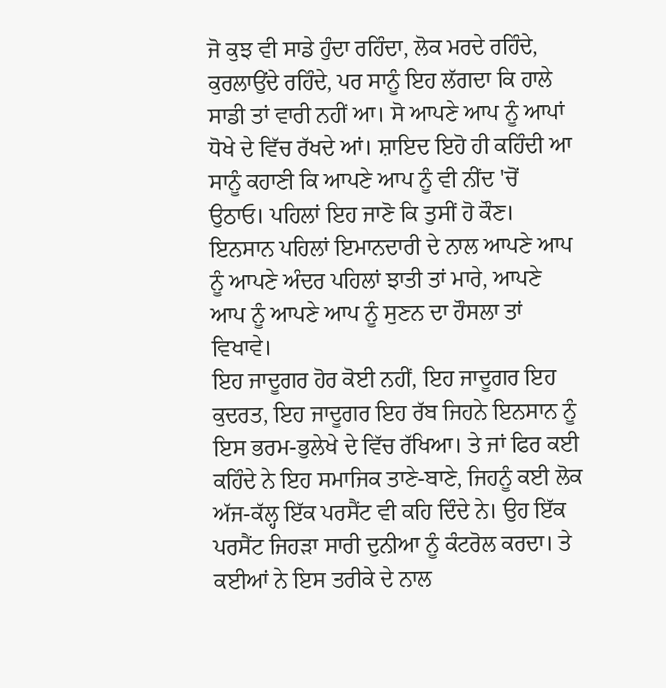ਜੋ ਕੁਝ ਵੀ ਸਾਡੇ ਹੁੰਦਾ ਰਹਿੰਦਾ, ਲੋਕ ਮਰਦੇ ਰਹਿੰਦੇ, ਕੁਰਲਾਉਂਦੇ ਰਹਿੰਦੇ, ਪਰ ਸਾਨੂੰ ਇਹ ਲੱਗਦਾ ਕਿ ਹਾਲੇ ਸਾਡੀ ਤਾਂ ਵਾਰੀ ਨਹੀਂ ਆ। ਸੋ ਆਪਣੇ ਆਪ ਨੂੰ ਆਪਾਂ ਧੋਖੇ ਦੇ ਵਿੱਚ ਰੱਖਦੇ ਆਂ। ਸ਼ਾਇਦ ਇਹੋ ਹੀ ਕਹਿੰਦੀ ਆ ਸਾਨੂੰ ਕਹਾਣੀ ਕਿ ਆਪਣੇ ਆਪ ਨੂੰ ਵੀ ਨੀਂਦ 'ਚੋਂ ਉਠਾਓ। ਪਹਿਲਾਂ ਇਹ ਜਾਣੋ ਕਿ ਤੁਸੀਂ ਹੋ ਕੌਣ। ਇਨਸਾਨ ਪਹਿਲਾਂ ਇਮਾਨਦਾਰੀ ਦੇ ਨਾਲ ਆਪਣੇ ਆਪ ਨੂੰ ਆਪਣੇ ਅੰਦਰ ਪਹਿਲਾਂ ਝਾਤੀ ਤਾਂ ਮਾਰੇ, ਆਪਣੇ ਆਪ ਨੂੰ ਆਪਣੇ ਆਪ ਨੂੰ ਸੁਣਨ ਦਾ ਹੌਸਲਾ ਤਾਂ ਵਿਖਾਵੇ।
ਇਹ ਜਾਦੂਗਰ ਹੋਰ ਕੋਈ ਨਹੀਂ, ਇਹ ਜਾਦੂਗਰ ਇਹ ਕੁਦਰਤ, ਇਹ ਜਾਦੂਗਰ ਇਹ ਰੱਬ ਜਿਹਨੇ ਇਨਸਾਨ ਨੂੰ ਇਸ ਭਰਮ-ਭੁਲੇਖੇ ਦੇ ਵਿੱਚ ਰੱਖਿਆ। ਤੇ ਜਾਂ ਫਿਰ ਕਈ ਕਹਿੰਦੇ ਨੇ ਇਹ ਸਮਾਜਿਕ ਤਾਣੇ-ਬਾਣੇ, ਜਿਹਨੂੰ ਕਈ ਲੋਕ ਅੱਜ-ਕੱਲ੍ਹ ਇੱਕ ਪਰਸੈਂਟ ਵੀ ਕਹਿ ਦਿੰਦੇ ਨੇ। ਉਹ ਇੱਕ ਪਰਸੈਂਟ ਜਿਹੜਾ ਸਾਰੀ ਦੁਨੀਆ ਨੂੰ ਕੰਟਰੋਲ ਕਰਦਾ। ਤੇ ਕਈਆਂ ਨੇ ਇਸ ਤਰੀਕੇ ਦੇ ਨਾਲ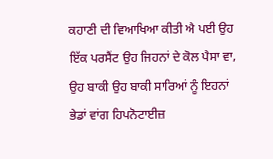ਕਹਾਣੀ ਦੀ ਵਿਆਖਿਆ ਕੀਤੀ ਐ ਪਈ ਉਹ ਇੱਕ ਪਰਸੈਂਟ ਉਹ ਜਿਹਨਾਂ ਦੇ ਕੋਲ ਪੈਸਾ ਵਾ, ਉਹ ਬਾਕੀ ਉਹ ਬਾਕੀ ਸਾਰਿਆਂ ਨੂੰ ਇਹਨਾਂ ਭੇਡਾਂ ਵਾਂਗ ਹਿਪਨੋਟਾਈਜ਼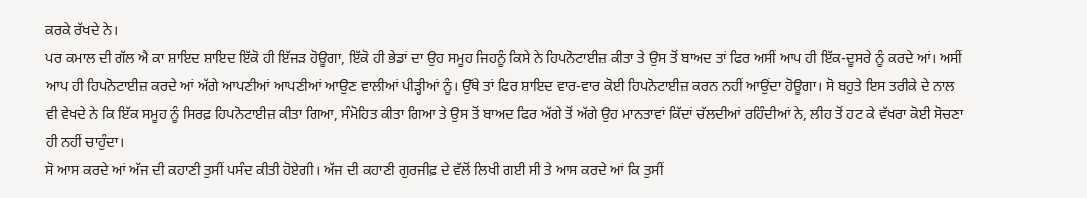ਕਰਕੇ ਰੱਖਦੇ ਨੇ।
ਪਰ ਕਮਾਲ ਦੀ ਗੱਲ ਐ ਕਾ ਸ਼ਾਇਦ ਸ਼ਾਇਦ ਇੱਕੋ ਹੀ ਇੱਜੜ ਹੋਊਗਾ, ਇੱਕੋ ਹੀ ਭੇਡਾਂ ਦਾ ਉਹ ਸਮੂਹ ਜਿਹਨੂੰ ਕਿਸੇ ਨੇ ਹਿਪਨੋਟਾਈਜ਼ ਕੀਤਾ ਤੇ ਉਸ ਤੋਂ ਬਾਅਦ ਤਾਂ ਫਿਰ ਅਸੀਂ ਆਪ ਹੀ ਇੱਕ-ਦੂਸਰੇ ਨੂੰ ਕਰਦੇ ਆਂ। ਅਸੀਂ ਆਪ ਹੀ ਹਿਪਨੋਟਾਈਜ਼ ਕਰਦੇ ਆਂ ਅੱਗੇ ਆਪਣੀਆਂ ਆਪਣੀਆਂ ਆਉਣ ਵਾਲੀਆਂ ਪੀੜ੍ਹੀਆਂ ਨੂੰ। ਉੱਥੇ ਤਾਂ ਫਿਰ ਸ਼ਾਇਦ ਵਾਰ-ਵਾਰ ਕੋਈ ਹਿਪਨੋਟਾਈਜ਼ ਕਰਨ ਨਹੀਂ ਆਉਂਦਾ ਹੋਊਗਾ। ਸੋ ਬਹੁਤੇ ਇਸ ਤਰੀਕੇ ਦੇ ਨਾਲ ਵੀ ਵੇਖਦੇ ਨੇ ਕਿ ਇੱਕ ਸਮੂਹ ਨੂੰ ਸਿਰਫ਼ ਹਿਪਨੋਟਾਈਜ਼ ਕੀਤਾ ਗਿਆ, ਸੰਮੋਹਿਤ ਕੀਤਾ ਗਿਆ ਤੇ ਉਸ ਤੋਂ ਬਾਅਦ ਫਿਰ ਅੱਗੇ ਤੋਂ ਅੱਗੇ ਉਹ ਮਾਨਤਾਵਾਂ ਕਿੱਦਾਂ ਚੱਲਦੀਆਂ ਰਹਿੰਦੀਆਂ ਨੇ, ਲੀਹ ਤੋਂ ਹਟ ਕੇ ਵੱਖਰਾ ਕੋਈ ਸੋਚਣਾ ਹੀ ਨਹੀਂ ਚਾਹੁੰਦਾ।
ਸੋ ਆਸ ਕਰਦੇ ਆਂ ਅੱਜ ਦੀ ਕਹਾਣੀ ਤੁਸੀਂ ਪਸੰਦ ਕੀਤੀ ਹੋਏਗੀ। ਅੱਜ ਦੀ ਕਹਾਣੀ ਗੁਰਜੀਫ਼ ਦੇ ਵੱਲੋਂ ਲਿਖੀ ਗਈ ਸੀ ਤੇ ਆਸ ਕਰਦੇ ਆਂ ਕਿ ਤੁਸੀਂ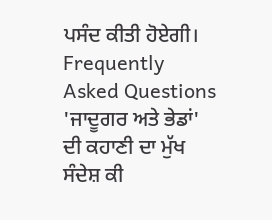ਪਸੰਦ ਕੀਤੀ ਹੋਏਗੀ।
Frequently Asked Questions
'ਜਾਦੂਗਰ ਅਤੇ ਭੇਡਾਂ' ਦੀ ਕਹਾਣੀ ਦਾ ਮੁੱਖ ਸੰਦੇਸ਼ ਕੀ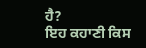ਹੈ?
ਇਹ ਕਹਾਣੀ ਕਿਸ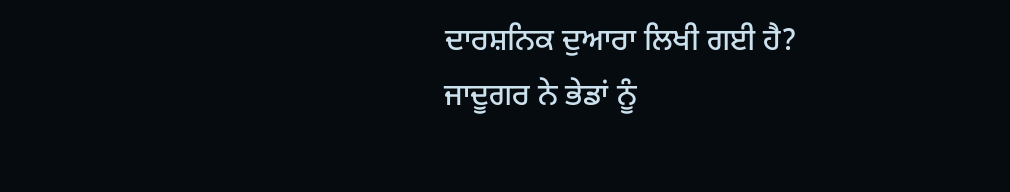ਦਾਰਸ਼ਨਿਕ ਦੁਆਰਾ ਲਿਖੀ ਗਈ ਹੈ?
ਜਾਦੂਗਰ ਨੇ ਭੇਡਾਂ ਨੂੰ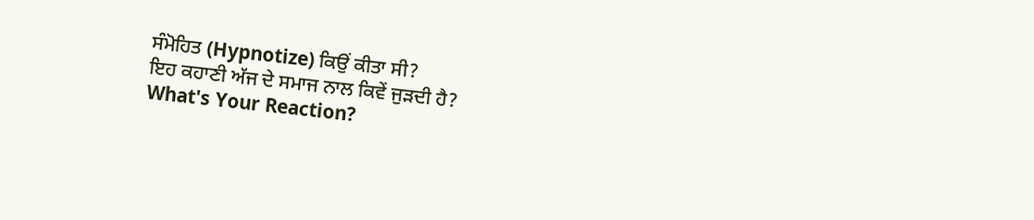ਸੰਮੋਹਿਤ (Hypnotize) ਕਿਉਂ ਕੀਤਾ ਸੀ?
ਇਹ ਕਹਾਣੀ ਅੱਜ ਦੇ ਸਮਾਜ ਨਾਲ ਕਿਵੇਂ ਜੁੜਦੀ ਹੈ?
What's Your Reaction?